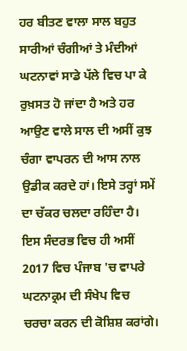ਹਰ ਬੀਤਣ ਵਾਲਾ ਸਾਲ ਬਹੁਤ ਸਾਰੀਆਂ ਚੰਗੀਆਂ ਤੇ ਮੰਦੀਆਂ ਘਟਨਾਵਾਂ ਸਾਡੇ ਪੱਲੇ ਵਿਚ ਪਾ ਕੇ ਰੁਖ਼ਸਤ ਹੋ ਜਾਂਦਾ ਹੈ ਅਤੇ ਹਰ ਆਉਣ ਵਾਲੇ ਸਾਲ ਦੀ ਅਸੀਂ ਕੁਝ ਚੰਗਾ ਵਾਪਰਨ ਦੀ ਆਸ ਨਾਲ ਉਡੀਕ ਕਰਦੇ ਹਾਂ। ਇਸੇ ਤਰ੍ਹਾਂ ਸਮੇਂ ਦਾ ਚੱਕਰ ਚਲਦਾ ਰਹਿੰਦਾ ਹੈ। ਇਸ ਸੰਦਰਭ ਵਿਚ ਹੀ ਅਸੀਂ 2017 ਵਿਚ ਪੰਜਾਬ 'ਚ ਵਾਪਰੇ ਘਟਨਾਕ੍ਰਮ ਦੀ ਸੰਖੇਪ ਵਿਚ ਚਰਚਾ ਕਰਨ ਦੀ ਕੋਸ਼ਿਸ਼ ਕਰਾਂਗੇ।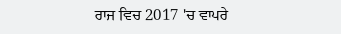ਰਾਜ ਵਿਚ 2017 'ਚ ਵਾਪਰੇ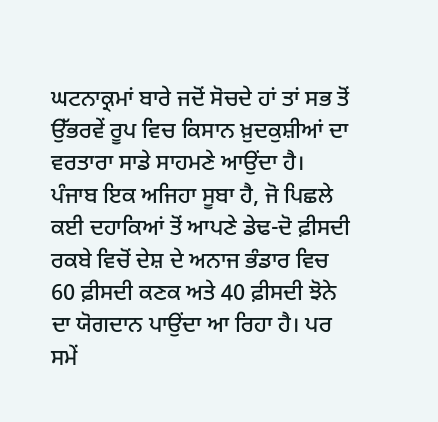ਘਟਨਾਕ੍ਰਮਾਂ ਬਾਰੇ ਜਦੋਂ ਸੋਚਦੇ ਹਾਂ ਤਾਂ ਸਭ ਤੋਂ ਉੱਭਰਵੇਂ ਰੂਪ ਵਿਚ ਕਿਸਾਨ ਖ਼ੁਦਕੁਸ਼ੀਆਂ ਦਾ ਵਰਤਾਰਾ ਸਾਡੇ ਸਾਹਮਣੇ ਆਉਂਦਾ ਹੈ। ਪੰਜਾਬ ਇਕ ਅਜਿਹਾ ਸੂਬਾ ਹੈ, ਜੋ ਪਿਛਲੇ ਕਈ ਦਹਾਕਿਆਂ ਤੋਂ ਆਪਣੇ ਡੇਢ-ਦੋ ਫ਼ੀਸਦੀ ਰਕਬੇ ਵਿਚੋਂ ਦੇਸ਼ ਦੇ ਅਨਾਜ ਭੰਡਾਰ ਵਿਚ 60 ਫ਼ੀਸਦੀ ਕਣਕ ਅਤੇ 40 ਫ਼ੀਸਦੀ ਝੋਨੇ ਦਾ ਯੋਗਦਾਨ ਪਾਉਂਦਾ ਆ ਰਿਹਾ ਹੈ। ਪਰ ਸਮੇਂ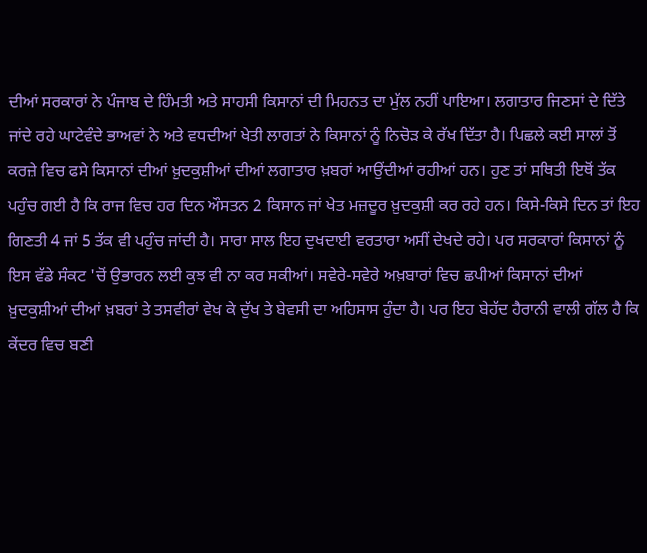ਦੀਆਂ ਸਰਕਾਰਾਂ ਨੇ ਪੰਜਾਬ ਦੇ ਹਿੰਮਤੀ ਅਤੇ ਸਾਹਸੀ ਕਿਸਾਨਾਂ ਦੀ ਮਿਹਨਤ ਦਾ ਮੁੱਲ ਨਹੀਂ ਪਾਇਆ। ਲਗਾਤਾਰ ਜਿਣਸਾਂ ਦੇ ਦਿੱਤੇ ਜਾਂਦੇ ਰਹੇ ਘਾਟੇਵੰਦੇ ਭਾਅਵਾਂ ਨੇ ਅਤੇ ਵਧਦੀਆਂ ਖੇਤੀ ਲਾਗਤਾਂ ਨੇ ਕਿਸਾਨਾਂ ਨੂੰ ਨਿਚੋੜ ਕੇ ਰੱਖ ਦਿੱਤਾ ਹੈ। ਪਿਛਲੇ ਕਈ ਸਾਲਾਂ ਤੋਂ ਕਰਜ਼ੇ ਵਿਚ ਫਸੇ ਕਿਸਾਨਾਂ ਦੀਆਂ ਖ਼ੁਦਕੁਸ਼ੀਆਂ ਦੀਆਂ ਲਗਾਤਾਰ ਖ਼ਬਰਾਂ ਆਉਂਦੀਆਂ ਰਹੀਆਂ ਹਨ। ਹੁਣ ਤਾਂ ਸਥਿਤੀ ਇਥੋਂ ਤੱਕ ਪਹੁੰਚ ਗਈ ਹੈ ਕਿ ਰਾਜ ਵਿਚ ਹਰ ਦਿਨ ਔਸਤਨ 2 ਕਿਸਾਨ ਜਾਂ ਖੇਤ ਮਜ਼ਦੂਰ ਖ਼ੁਦਕੁਸ਼ੀ ਕਰ ਰਹੇ ਹਨ। ਕਿਸੇ-ਕਿਸੇ ਦਿਨ ਤਾਂ ਇਹ ਗਿਣਤੀ 4 ਜਾਂ 5 ਤੱਕ ਵੀ ਪਹੁੰਚ ਜਾਂਦੀ ਹੈ। ਸਾਰਾ ਸਾਲ ਇਹ ਦੁਖਦਾਈ ਵਰਤਾਰਾ ਅਸੀਂ ਦੇਖਦੇ ਰਹੇ। ਪਰ ਸਰਕਾਰਾਂ ਕਿਸਾਨਾਂ ਨੂੰ ਇਸ ਵੱਡੇ ਸੰਕਟ 'ਚੋਂ ਉਭਾਰਨ ਲਈ ਕੁਝ ਵੀ ਨਾ ਕਰ ਸਕੀਆਂ। ਸਵੇਰੇ-ਸਵੇਰੇ ਅਖ਼ਬਾਰਾਂ ਵਿਚ ਛਪੀਆਂ ਕਿਸਾਨਾਂ ਦੀਆਂ ਖ਼ੁਦਕੁਸ਼ੀਆਂ ਦੀਆਂ ਖ਼ਬਰਾਂ ਤੇ ਤਸਵੀਰਾਂ ਵੇਖ ਕੇ ਦੁੱਖ ਤੇ ਬੇਵਸੀ ਦਾ ਅਹਿਸਾਸ ਹੁੰਦਾ ਹੈ। ਪਰ ਇਹ ਬੇਹੱਦ ਹੈਰਾਨੀ ਵਾਲੀ ਗੱਲ ਹੈ ਕਿ ਕੇਂਦਰ ਵਿਚ ਬਣੀ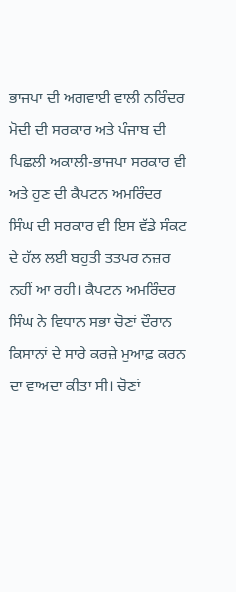ਭਾਜਪਾ ਦੀ ਅਗਵਾਈ ਵਾਲੀ ਨਰਿੰਦਰ ਮੋਦੀ ਦੀ ਸਰਕਾਰ ਅਤੇ ਪੰਜਾਬ ਦੀ ਪਿਛਲੀ ਅਕਾਲੀ-ਭਾਜਪਾ ਸਰਕਾਰ ਵੀ ਅਤੇ ਹੁਣ ਦੀ ਕੈਪਟਨ ਅਮਰਿੰਦਰ ਸਿੰਘ ਦੀ ਸਰਕਾਰ ਵੀ ਇਸ ਵੱਡੇ ਸੰਕਟ ਦੇ ਹੱਲ ਲਈ ਬਹੁਤੀ ਤਤਪਰ ਨਜ਼ਰ ਨਹੀਂ ਆ ਰਹੀ। ਕੈਪਟਨ ਅਮਰਿੰਦਰ ਸਿੰਘ ਨੇ ਵਿਧਾਨ ਸਭਾ ਚੋਣਾਂ ਦੌਰਾਨ ਕਿਸਾਨਾਂ ਦੇ ਸਾਰੇ ਕਰਜ਼ੇ ਮੁਆਫ਼ ਕਰਨ ਦਾ ਵਾਅਦਾ ਕੀਤਾ ਸੀ। ਚੋਣਾਂ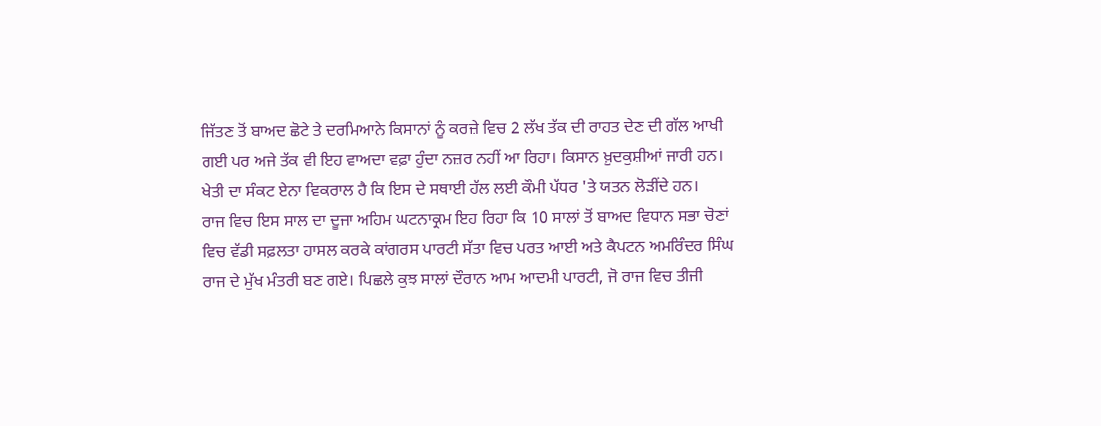ਜਿੱਤਣ ਤੋਂ ਬਾਅਦ ਛੋਟੇ ਤੇ ਦਰਮਿਆਨੇ ਕਿਸਾਨਾਂ ਨੂੰ ਕਰਜ਼ੇ ਵਿਚ 2 ਲੱਖ ਤੱਕ ਦੀ ਰਾਹਤ ਦੇਣ ਦੀ ਗੱਲ ਆਖੀ ਗਈ ਪਰ ਅਜੇ ਤੱਕ ਵੀ ਇਹ ਵਾਅਦਾ ਵਫ਼ਾ ਹੁੰਦਾ ਨਜ਼ਰ ਨਹੀਂ ਆ ਰਿਹਾ। ਕਿਸਾਨ ਖ਼ੁਦਕੁਸ਼ੀਆਂ ਜਾਰੀ ਹਨ। ਖੇਤੀ ਦਾ ਸੰਕਟ ਏਨਾ ਵਿਕਰਾਲ ਹੈ ਕਿ ਇਸ ਦੇ ਸਥਾਈ ਹੱਲ ਲਈ ਕੌਮੀ ਪੱਧਰ 'ਤੇ ਯਤਨ ਲੋੜੀਂਦੇ ਹਨ।
ਰਾਜ ਵਿਚ ਇਸ ਸਾਲ ਦਾ ਦੂਜਾ ਅਹਿਮ ਘਟਨਾਕ੍ਰਮ ਇਹ ਰਿਹਾ ਕਿ 10 ਸਾਲਾਂ ਤੋਂ ਬਾਅਦ ਵਿਧਾਨ ਸਭਾ ਚੋਣਾਂ ਵਿਚ ਵੱਡੀ ਸਫ਼ਲਤਾ ਹਾਸਲ ਕਰਕੇ ਕਾਂਗਰਸ ਪਾਰਟੀ ਸੱਤਾ ਵਿਚ ਪਰਤ ਆਈ ਅਤੇ ਕੈਪਟਨ ਅਮਰਿੰਦਰ ਸਿੰਘ ਰਾਜ ਦੇ ਮੁੱਖ ਮੰਤਰੀ ਬਣ ਗਏ। ਪਿਛਲੇ ਕੁਝ ਸਾਲਾਂ ਦੌਰਾਨ ਆਮ ਆਦਮੀ ਪਾਰਟੀ, ਜੋ ਰਾਜ ਵਿਚ ਤੀਜੀ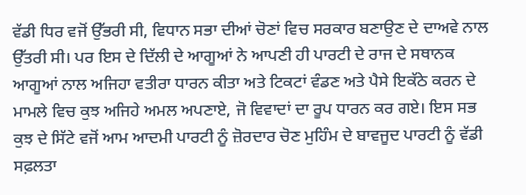ਵੱਡੀ ਧਿਰ ਵਜੋਂ ਉੱਭਰੀ ਸੀ, ਵਿਧਾਨ ਸਭਾ ਦੀਆਂ ਚੋਣਾਂ ਵਿਚ ਸਰਕਾਰ ਬਣਾਉਣ ਦੇ ਦਾਅਵੇ ਨਾਲ ਉੱਤਰੀ ਸੀ। ਪਰ ਇਸ ਦੇ ਦਿੱਲੀ ਦੇ ਆਗੂਆਂ ਨੇ ਆਪਣੀ ਹੀ ਪਾਰਟੀ ਦੇ ਰਾਜ ਦੇ ਸਥਾਨਕ ਆਗੂਆਂ ਨਾਲ ਅਜਿਹਾ ਵਤੀਰਾ ਧਾਰਨ ਕੀਤਾ ਅਤੇ ਟਿਕਟਾਂ ਵੰਡਣ ਅਤੇ ਪੈਸੇ ਇਕੱਠੇ ਕਰਨ ਦੇ ਮਾਮਲੇ ਵਿਚ ਕੁਝ ਅਜਿਹੇ ਅਮਲ ਅਪਣਾਏ, ਜੋ ਵਿਵਾਦਾਂ ਦਾ ਰੂਪ ਧਾਰਨ ਕਰ ਗਏ। ਇਸ ਸਭ ਕੁਝ ਦੇ ਸਿੱਟੇ ਵਜੋਂ ਆਮ ਆਦਮੀ ਪਾਰਟੀ ਨੂੰ ਜ਼ੋਰਦਾਰ ਚੋਣ ਮੁਹਿੰਮ ਦੇ ਬਾਵਜੂਦ ਪਾਰਟੀ ਨੂੰ ਵੱਡੀ ਸਫ਼ਲਤਾ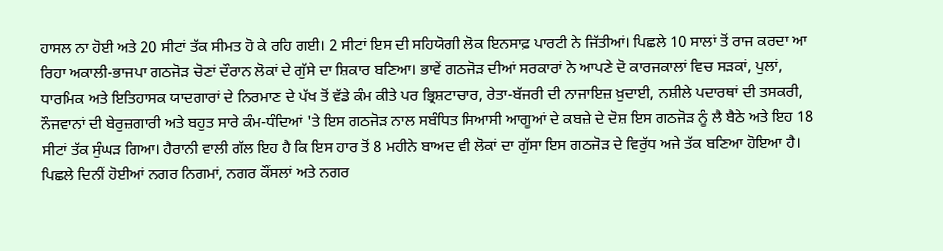ਹਾਸਲ ਨਾ ਹੋਈ ਅਤੇ 20 ਸੀਟਾਂ ਤੱਕ ਸੀਮਤ ਹੋ ਕੇ ਰਹਿ ਗਈ। 2 ਸੀਟਾਂ ਇਸ ਦੀ ਸਹਿਯੋਗੀ ਲੋਕ ਇਨਸਾਫ਼ ਪਾਰਟੀ ਨੇ ਜਿੱਤੀਆਂ। ਪਿਛਲੇ 10 ਸਾਲਾਂ ਤੋਂ ਰਾਜ ਕਰਦਾ ਆ ਰਿਹਾ ਅਕਾਲੀ-ਭਾਜਪਾ ਗਠਜੋੜ ਚੋਣਾਂ ਦੌਰਾਨ ਲੋਕਾਂ ਦੇ ਗੁੱਸੇ ਦਾ ਸ਼ਿਕਾਰ ਬਣਿਆ। ਭਾਵੇਂ ਗਠਜੋੜ ਦੀਆਂ ਸਰਕਾਰਾਂ ਨੇ ਆਪਣੇ ਦੋ ਕਾਰਜਕਾਲਾਂ ਵਿਚ ਸੜਕਾਂ, ਪੁਲਾਂ, ਧਾਰਮਿਕ ਅਤੇ ਇਤਿਹਾਸਕ ਯਾਦਗਾਰਾਂ ਦੇ ਨਿਰਮਾਣ ਦੇ ਪੱਖ ਤੋਂ ਵੱਡੇ ਕੰਮ ਕੀਤੇ ਪਰ ਭ੍ਰਿਸ਼ਟਾਚਾਰ, ਰੇਤਾ-ਬੱਜਰੀ ਦੀ ਨਾਜਾਇਜ਼ ਖ਼ੁਦਾਈ, ਨਸ਼ੀਲੇ ਪਦਾਰਥਾਂ ਦੀ ਤਸਕਰੀ, ਨੌਜਵਾਨਾਂ ਦੀ ਬੇਰੁਜ਼ਗਾਰੀ ਅਤੇ ਬਹੁਤ ਸਾਰੇ ਕੰਮ-ਧੰਦਿਆਂ 'ਤੇ ਇਸ ਗਠਜੋੜ ਨਾਲ ਸਬੰਧਿਤ ਸਿਆਸੀ ਆਗੂਆਂ ਦੇ ਕਬਜ਼ੇ ਦੇ ਦੋਸ਼ ਇਸ ਗਠਜੋੜ ਨੂੰ ਲੈ ਬੈਠੇ ਅਤੇ ਇਹ 18 ਸੀਟਾਂ ਤੱਕ ਸੁੰਘੜ ਗਿਆ। ਹੈਰਾਨੀ ਵਾਲੀ ਗੱਲ ਇਹ ਹੈ ਕਿ ਇਸ ਹਾਰ ਤੋਂ 8 ਮਹੀਨੇ ਬਾਅਦ ਵੀ ਲੋਕਾਂ ਦਾ ਗੁੱਸਾ ਇਸ ਗਠਜੋੜ ਦੇ ਵਿਰੁੱਧ ਅਜੇ ਤੱਕ ਬਣਿਆ ਹੋਇਆ ਹੈ। ਪਿਛਲੇ ਦਿਨੀਂ ਹੋਈਆਂ ਨਗਰ ਨਿਗਮਾਂ, ਨਗਰ ਕੌਂਸਲਾਂ ਅਤੇ ਨਗਰ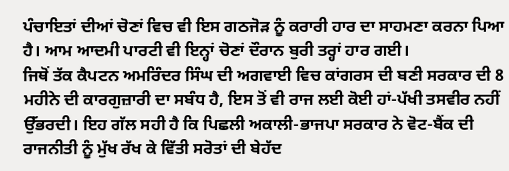ਪੰਚਾਇਤਾਂ ਦੀਆਂ ਚੋਣਾਂ ਵਿਚ ਵੀ ਇਸ ਗਠਜੋੜ ਨੂੰ ਕਰਾਰੀ ਹਾਰ ਦਾ ਸਾਹਮਣਾ ਕਰਨਾ ਪਿਆ ਹੈ। ਆਮ ਆਦਮੀ ਪਾਰਟੀ ਵੀ ਇਨ੍ਹਾਂ ਚੋਣਾਂ ਦੌਰਾਨ ਬੁਰੀ ਤਰ੍ਹਾਂ ਹਾਰ ਗਈ।
ਜਿਥੋਂ ਤੱਕ ਕੈਪਟਨ ਅਮਰਿੰਦਰ ਸਿੰਘ ਦੀ ਅਗਵਾਈ ਵਿਚ ਕਾਂਗਰਸ ਦੀ ਬਣੀ ਸਰਕਾਰ ਦੀ 8 ਮਹੀਨੇ ਦੀ ਕਾਰਗੁਜ਼ਾਰੀ ਦਾ ਸਬੰਧ ਹੈ, ਇਸ ਤੋਂ ਵੀ ਰਾਜ ਲਈ ਕੋਈ ਹਾਂ-ਪੱਖੀ ਤਸਵੀਰ ਨਹੀਂ ਉੱਭਰਦੀ। ਇਹ ਗੱਲ ਸਹੀ ਹੈ ਕਿ ਪਿਛਲੀ ਅਕਾਲੀ-ਭਾਜਪਾ ਸਰਕਾਰ ਨੇ ਵੋਟ-ਬੈਂਕ ਦੀ ਰਾਜਨੀਤੀ ਨੂੰ ਮੁੱਖ ਰੱਖ ਕੇ ਵਿੱਤੀ ਸਰੋਤਾਂ ਦੀ ਬੇਹੱਦ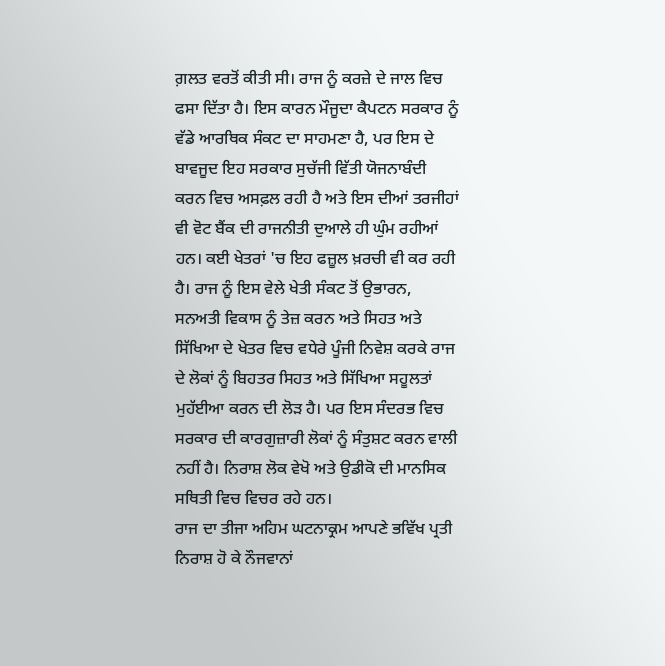ਗ਼ਲਤ ਵਰਤੋਂ ਕੀਤੀ ਸੀ। ਰਾਜ ਨੂੰ ਕਰਜ਼ੇ ਦੇ ਜਾਲ ਵਿਚ ਫਸਾ ਦਿੱਤਾ ਹੈ। ਇਸ ਕਾਰਨ ਮੌਜੂਦਾ ਕੈਪਟਨ ਸਰਕਾਰ ਨੂੰ ਵੱਡੇ ਆਰਥਿਕ ਸੰਕਟ ਦਾ ਸਾਹਮਣਾ ਹੈ, ਪਰ ਇਸ ਦੇ ਬਾਵਜੂਦ ਇਹ ਸਰਕਾਰ ਸੁਚੱਜੀ ਵਿੱਤੀ ਯੋਜਨਾਬੰਦੀ ਕਰਨ ਵਿਚ ਅਸਫ਼ਲ ਰਹੀ ਹੈ ਅਤੇ ਇਸ ਦੀਆਂ ਤਰਜੀਹਾਂ ਵੀ ਵੋਟ ਬੈਂਕ ਦੀ ਰਾਜਨੀਤੀ ਦੁਆਲੇ ਹੀ ਘੁੰਮ ਰਹੀਆਂ ਹਨ। ਕਈ ਖੇਤਰਾਂ 'ਚ ਇਹ ਫਜ਼ੂਲ ਖ਼ਰਚੀ ਵੀ ਕਰ ਰਹੀ ਹੈ। ਰਾਜ ਨੂੰ ਇਸ ਵੇਲੇ ਖੇਤੀ ਸੰਕਟ ਤੋਂ ਉਭਾਰਨ, ਸਨਅਤੀ ਵਿਕਾਸ ਨੂੰ ਤੇਜ਼ ਕਰਨ ਅਤੇ ਸਿਹਤ ਅਤੇ ਸਿੱਖਿਆ ਦੇ ਖੇਤਰ ਵਿਚ ਵਧੇਰੇ ਪੂੰਜੀ ਨਿਵੇਸ਼ ਕਰਕੇ ਰਾਜ ਦੇ ਲੋਕਾਂ ਨੂੰ ਬਿਹਤਰ ਸਿਹਤ ਅਤੇ ਸਿੱਖਿਆ ਸਹੂਲਤਾਂ ਮੁਹੱਈਆ ਕਰਨ ਦੀ ਲੋੜ ਹੈ। ਪਰ ਇਸ ਸੰਦਰਭ ਵਿਚ ਸਰਕਾਰ ਦੀ ਕਾਰਗੁਜ਼ਾਰੀ ਲੋਕਾਂ ਨੂੰ ਸੰਤੁਸ਼ਟ ਕਰਨ ਵਾਲੀ ਨਹੀਂ ਹੈ। ਨਿਰਾਸ਼ ਲੋਕ ਵੇਖੋ ਅਤੇ ਉਡੀਕੋ ਦੀ ਮਾਨਸਿਕ ਸਥਿਤੀ ਵਿਚ ਵਿਚਰ ਰਹੇ ਹਨ।
ਰਾਜ ਦਾ ਤੀਜਾ ਅਹਿਮ ਘਟਨਾਕ੍ਰਮ ਆਪਣੇ ਭਵਿੱਖ ਪ੍ਰਤੀ ਨਿਰਾਸ਼ ਹੋ ਕੇ ਨੌਜਵਾਨਾਂ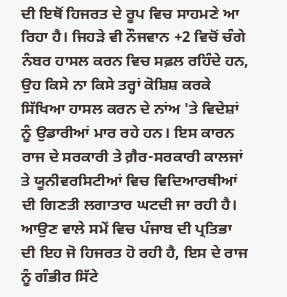ਦੀ ਇਥੋਂ ਹਿਜਰਤ ਦੇ ਰੂਪ ਵਿਚ ਸਾਹਮਣੇ ਆ ਰਿਹਾ ਹੈ। ਜਿਹੜੇ ਵੀ ਨੌਜਵਾਨ +2 ਵਿਚੋਂ ਚੰਗੇ ਨੰਬਰ ਹਾਸਲ ਕਰਨ ਵਿਚ ਸਫ਼ਲ ਰਹਿੰਦੇ ਹਨ, ਉਹ ਕਿਸੇ ਨਾ ਕਿਸੇ ਤਰ੍ਹਾਂ ਕੋਸ਼ਿਸ਼ ਕਰਕੇ ਸਿੱਖਿਆ ਹਾਸਲ ਕਰਨ ਦੇ ਨਾਂਅ 'ਤੇ ਵਿਦੇਸ਼ਾਂ ਨੂੰ ਉਡਾਰੀਆਂ ਮਾਰ ਰਹੇ ਹਨ। ਇਸ ਕਾਰਨ ਰਾਜ ਦੇ ਸਰਕਾਰੀ ਤੇ ਗ਼ੈਰ-ਸਰਕਾਰੀ ਕਾਲਜਾਂ ਤੇ ਯੂਨੀਵਰਸਿਟੀਆਂ ਵਿਚ ਵਿਦਿਆਰਥੀਆਂ ਦੀ ਗਿਣਤੀ ਲਗਾਤਾਰ ਘਟਦੀ ਜਾ ਰਹੀ ਹੈ। ਆਉਣ ਵਾਲੇ ਸਮੇਂ ਵਿਚ ਪੰਜਾਬ ਦੀ ਪ੍ਰਤਿਭਾ ਦੀ ਇਹ ਜੋ ਹਿਜਰਤ ਹੋ ਰਹੀ ਹੈ, ਇਸ ਦੇ ਰਾਜ ਨੂੰ ਗੰਭੀਰ ਸਿੱਟੇ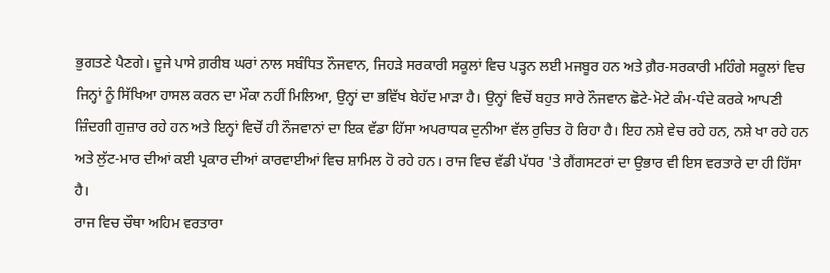ਭੁਗਤਣੇ ਪੈਣਗੇ। ਦੂਜੇ ਪਾਸੇ ਗ਼ਰੀਬ ਘਰਾਂ ਨਾਲ ਸਬੰਧਿਤ ਨੌਜਵਾਨ, ਜਿਹੜੇ ਸਰਕਾਰੀ ਸਕੂਲਾਂ ਵਿਚ ਪੜ੍ਹਨ ਲਈ ਮਜਬੂਰ ਹਨ ਅਤੇ ਗ਼ੈਰ-ਸਰਕਾਰੀ ਮਹਿੰਗੇ ਸਕੂਲਾਂ ਵਿਚ ਜਿਨ੍ਹਾਂ ਨੂੰ ਸਿੱਖਿਆ ਹਾਸਲ ਕਰਨ ਦਾ ਮੌਕਾ ਨਹੀਂ ਮਿਲਿਆ, ਉਨ੍ਹਾਂ ਦਾ ਭਵਿੱਖ ਬੇਹੱਦ ਮਾੜਾ ਹੈ। ਉਨ੍ਹਾਂ ਵਿਚੋਂ ਬਹੁਤ ਸਾਰੇ ਨੌਜਵਾਨ ਛੋਟੇ-ਮੋਟੇ ਕੰਮ-ਧੰਦੇ ਕਰਕੇ ਆਪਣੀ ਜ਼ਿੰਦਗੀ ਗੁਜ਼ਾਰ ਰਹੇ ਹਨ ਅਤੇ ਇਨ੍ਹਾਂ ਵਿਚੋਂ ਹੀ ਨੌਜਵਾਨਾਂ ਦਾ ਇਕ ਵੱਡਾ ਹਿੱਸਾ ਅਪਰਾਧਕ ਦੁਨੀਆ ਵੱਲ ਰੁਚਿਤ ਹੋ ਰਿਹਾ ਹੈ। ਇਹ ਨਸ਼ੇ ਵੇਚ ਰਹੇ ਹਨ, ਨਸ਼ੇ ਖਾ ਰਹੇ ਹਨ ਅਤੇ ਲੁੱਟ-ਮਾਰ ਦੀਆਂ ਕਈ ਪ੍ਰਕਾਰ ਦੀਆਂ ਕਾਰਵਾਈਆਂ ਵਿਚ ਸ਼ਾਮਿਲ ਹੋ ਰਹੇ ਹਨ। ਰਾਜ ਵਿਚ ਵੱਡੀ ਪੱਧਰ 'ਤੇ ਗੈਂਗਸਟਰਾਂ ਦਾ ਉਭਾਰ ਵੀ ਇਸ ਵਰਤਾਰੇ ਦਾ ਹੀ ਹਿੱਸਾ ਹੈ।
ਰਾਜ ਵਿਚ ਚੌਥਾ ਅਹਿਮ ਵਰਤਾਰਾ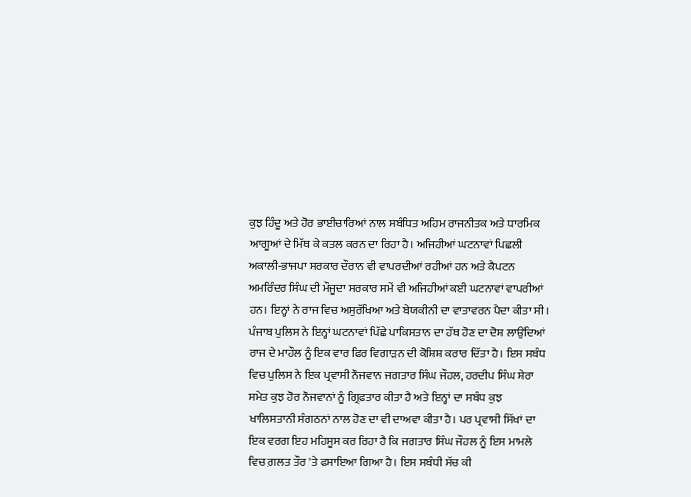ਕੁਝ ਹਿੰਦੂ ਅਤੇ ਹੋਰ ਭਾਈਚਾਰਿਆਂ ਨਾਲ ਸਬੰਧਿਤ ਅਹਿਮ ਰਾਜਨੀਤਕ ਅਤੇ ਧਾਰਮਿਕ ਆਗੂਆਂ ਦੇ ਮਿੱਥ ਕੇ ਕਤਲ ਕਰਨ ਦਾ ਰਿਹਾ ਹੈ। ਅਜਿਹੀਆਂ ਘਟਨਾਵਾਂ ਪਿਛਲੀ ਅਕਾਲੀ-ਭਾਜਪਾ ਸਰਕਾਰ ਦੌਰਾਨ ਵੀ ਵਾਪਰਦੀਆਂ ਰਹੀਆਂ ਹਨ ਅਤੇ ਕੈਪਟਨ ਅਮਰਿੰਦਰ ਸਿੰਘ ਦੀ ਮੌਜੂਦਾ ਸਰਕਾਰ ਸਮੇਂ ਵੀ ਅਜਿਹੀਆਂ ਕਈ ਘਟਨਾਵਾਂ ਵਾਪਰੀਆਂ ਹਨ। ਇਨ੍ਹਾਂ ਨੇ ਰਾਜ ਵਿਚ ਅਸੁਰੱਖਿਆ ਅਤੇ ਬੇਯਕੀਨੀ ਦਾ ਵਾਤਾਵਰਨ ਪੈਦਾ ਕੀਤਾ ਸੀ। ਪੰਜਾਬ ਪੁਲਿਸ ਨੇ ਇਨ੍ਹਾਂ ਘਟਨਾਵਾਂ ਪਿੱਛੇ ਪਾਕਿਸਤਾਨ ਦਾ ਹੱਥ ਹੋਣ ਦਾ ਦੋਸ਼ ਲਾਉਂਦਿਆਂ ਰਾਜ ਦੇ ਮਾਹੌਲ ਨੂੰ ਇਕ ਵਾਰ ਫਿਰ ਵਿਗਾੜਨ ਦੀ ਕੋਸ਼ਿਸ਼ ਕਰਾਰ ਦਿੱਤਾ ਹੈ। ਇਸ ਸਬੰਧ ਵਿਚ ਪੁਲਿਸ ਨੇ ਇਕ ਪ੍ਰਵਾਸੀ ਨੌਜਵਾਨ ਜਗਤਾਰ ਸਿੰਘ ਜੌਹਲ, ਹਰਦੀਪ ਸਿੰਘ ਸ਼ੇਰਾ ਸਮੇਤ ਕੁਝ ਹੋਰ ਨੌਜਵਾਨਾਂ ਨੂੰ ਗ੍ਰਿਫ਼ਤਾਰ ਕੀਤਾ ਹੈ ਅਤੇ ਇਨ੍ਹਾਂ ਦਾ ਸਬੰਧ ਕੁਝ ਖਾਲਿਸਤਾਨੀ ਸੰਗਠਨਾਂ ਨਾਲ ਹੋਣ ਦਾ ਵੀ ਦਾਅਵਾ ਕੀਤਾ ਹੈ। ਪਰ ਪ੍ਰਵਾਸੀ ਸਿੱਖਾਂ ਦਾ ਇਕ ਵਰਗ ਇਹ ਮਹਿਸੂਸ ਕਰ ਰਿਹਾ ਹੈ ਕਿ ਜਗਤਾਰ ਸਿੰਘ ਜੌਹਲ ਨੂੰ ਇਸ ਮਾਮਲੇ ਵਿਚ ਗ਼ਲਤ ਤੌਰ 'ਤੇ ਫਸਾਇਆ ਗਿਆ ਹੈ। ਇਸ ਸਬੰਧੀ ਸੱਚ ਕੀ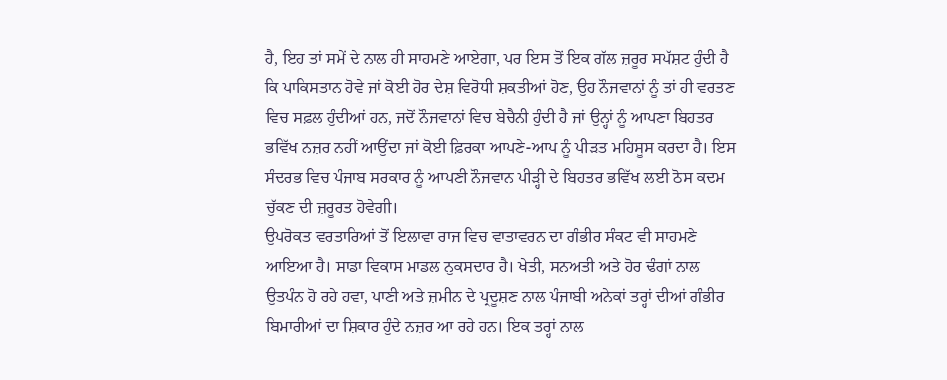ਹੈ, ਇਹ ਤਾਂ ਸਮੇਂ ਦੇ ਨਾਲ ਹੀ ਸਾਹਮਣੇ ਆਏਗਾ, ਪਰ ਇਸ ਤੋਂ ਇਕ ਗੱਲ ਜ਼ਰੂਰ ਸਪੱਸ਼ਟ ਹੁੰਦੀ ਹੈ ਕਿ ਪਾਕਿਸਤਾਨ ਹੋਵੇ ਜਾਂ ਕੋਈ ਹੋਰ ਦੇਸ਼ ਵਿਰੋਧੀ ਸ਼ਕਤੀਆਂ ਹੋਣ, ਉਹ ਨੌਜਵਾਨਾਂ ਨੂੰ ਤਾਂ ਹੀ ਵਰਤਣ ਵਿਚ ਸਫ਼ਲ ਹੁੰਦੀਆਂ ਹਨ, ਜਦੋਂ ਨੌਜਵਾਨਾਂ ਵਿਚ ਬੇਚੈਨੀ ਹੁੰਦੀ ਹੈ ਜਾਂ ਉਨ੍ਹਾਂ ਨੂੰ ਆਪਣਾ ਬਿਹਤਰ ਭਵਿੱਖ ਨਜ਼ਰ ਨਹੀਂ ਆਉਂਦਾ ਜਾਂ ਕੋਈ ਫ਼ਿਰਕਾ ਆਪਣੇ-ਆਪ ਨੂੰ ਪੀੜਤ ਮਹਿਸੂਸ ਕਰਦਾ ਹੈ। ਇਸ ਸੰਦਰਭ ਵਿਚ ਪੰਜਾਬ ਸਰਕਾਰ ਨੂੰ ਆਪਣੀ ਨੌਜਵਾਨ ਪੀੜ੍ਹੀ ਦੇ ਬਿਹਤਰ ਭਵਿੱਖ ਲਈ ਠੋਸ ਕਦਮ ਚੁੱਕਣ ਦੀ ਜ਼ਰੂਰਤ ਹੋਵੇਗੀ।
ਉਪਰੋਕਤ ਵਰਤਾਰਿਆਂ ਤੋਂ ਇਲਾਵਾ ਰਾਜ ਵਿਚ ਵਾਤਾਵਰਨ ਦਾ ਗੰਭੀਰ ਸੰਕਟ ਵੀ ਸਾਹਮਣੇ ਆਇਆ ਹੈ। ਸਾਡਾ ਵਿਕਾਸ ਮਾਡਲ ਨੁਕਸਦਾਰ ਹੈ। ਖੇਤੀ, ਸਨਅਤੀ ਅਤੇ ਹੋਰ ਢੰਗਾਂ ਨਾਲ ਉਤਪੰਨ ਹੋ ਰਹੇ ਹਵਾ, ਪਾਣੀ ਅਤੇ ਜ਼ਮੀਨ ਦੇ ਪ੍ਰਦੂਸ਼ਣ ਨਾਲ ਪੰਜਾਬੀ ਅਨੇਕਾਂ ਤਰ੍ਹਾਂ ਦੀਆਂ ਗੰਭੀਰ ਬਿਮਾਰੀਆਂ ਦਾ ਸ਼ਿਕਾਰ ਹੁੰਦੇ ਨਜ਼ਰ ਆ ਰਹੇ ਹਨ। ਇਕ ਤਰ੍ਹਾਂ ਨਾਲ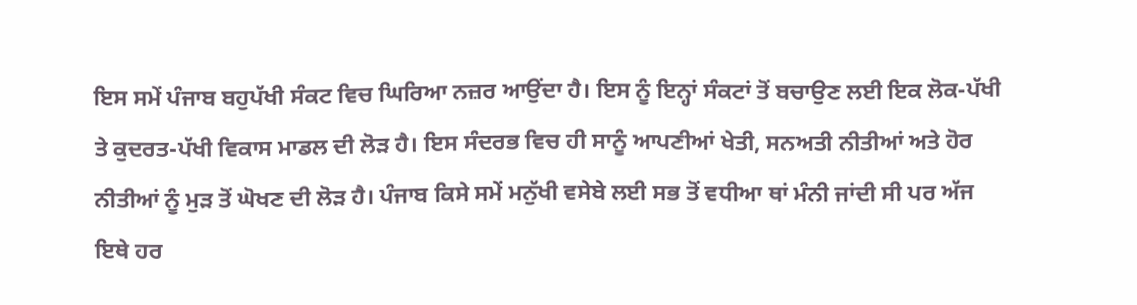ਇਸ ਸਮੇਂ ਪੰਜਾਬ ਬਹੁਪੱਖੀ ਸੰਕਟ ਵਿਚ ਘਿਰਿਆ ਨਜ਼ਰ ਆਉਂਦਾ ਹੈ। ਇਸ ਨੂੰ ਇਨ੍ਹਾਂ ਸੰਕਟਾਂ ਤੋਂ ਬਚਾਉਣ ਲਈ ਇਕ ਲੋਕ-ਪੱਖੀ ਤੇ ਕੁਦਰਤ-ਪੱਖੀ ਵਿਕਾਸ ਮਾਡਲ ਦੀ ਲੋੜ ਹੈ। ਇਸ ਸੰਦਰਭ ਵਿਚ ਹੀ ਸਾਨੂੰ ਆਪਣੀਆਂ ਖੇਤੀ, ਸਨਅਤੀ ਨੀਤੀਆਂ ਅਤੇ ਹੋਰ ਨੀਤੀਆਂ ਨੂੰ ਮੁੜ ਤੋਂ ਘੋਖਣ ਦੀ ਲੋੜ ਹੈ। ਪੰਜਾਬ ਕਿਸੇ ਸਮੇਂ ਮਨੁੱਖੀ ਵਸੇਬੇ ਲਈ ਸਭ ਤੋਂ ਵਧੀਆ ਥਾਂ ਮੰਨੀ ਜਾਂਦੀ ਸੀ ਪਰ ਅੱਜ ਇਥੇ ਹਰ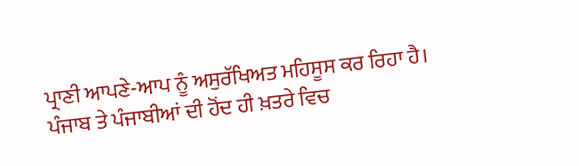ਪ੍ਰਾਣੀ ਆਪਣੇ-ਆਪ ਨੂੰ ਅਸੁਰੱਖਿਅਤ ਮਹਿਸੂਸ ਕਰ ਰਿਹਾ ਹੈ। ਪੰਜਾਬ ਤੇ ਪੰਜਾਬੀਆਂ ਦੀ ਹੋਂਦ ਹੀ ਖ਼ਤਰੇ ਵਿਚ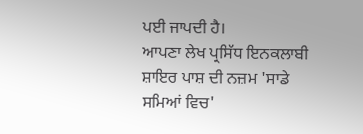ਪਈ ਜਾਪਦੀ ਹੈ।
ਆਪਣਾ ਲੇਖ ਪ੍ਰਸਿੱਧ ਇਨਕਲਾਬੀ ਸ਼ਾਇਰ ਪਾਸ਼ ਦੀ ਨਜ਼ਮ 'ਸਾਡੇ ਸਮਿਆਂ ਵਿਚ'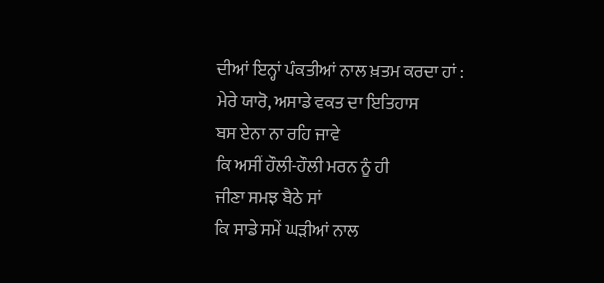ਦੀਆਂ ਇਨ੍ਹਾਂ ਪੰਕਤੀਆਂ ਨਾਲ ਖ਼ਤਮ ਕਰਦਾ ਹਾਂ :
ਮੇਰੇ ਯਾਰੋ, ਅਸਾਡੇ ਵਕਤ ਦਾ ਇਤਿਹਾਸ
ਬਸ ਏਨਾ ਨਾ ਰਹਿ ਜਾਵੇ
ਕਿ ਅਸੀਂ ਹੌਲੀ-ਹੌਲੀ ਮਰਨ ਨੂੰ ਹੀ
ਜੀਣਾ ਸਮਝ ਬੈਠੇ ਸਾਂ
ਕਿ ਸਾਡੇ ਸਮੇਂ ਘੜੀਆਂ ਨਾਲ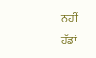ਨਹੀਂ
ਹੱਡਾਂ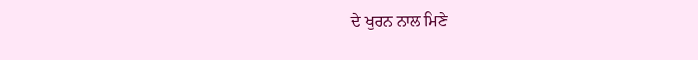ਦੇ ਖੁਰਨ ਨਾਲ ਮਿਣੇ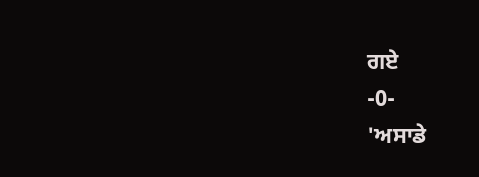ਗਏ
-0-
'ਅਸਾਡੇ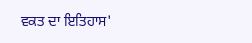ਵਕਤ ਦਾ ਇਤਿਹਾਸ'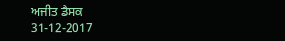ਅਜੀਤ ਡੈਸਕ
31-12-2017